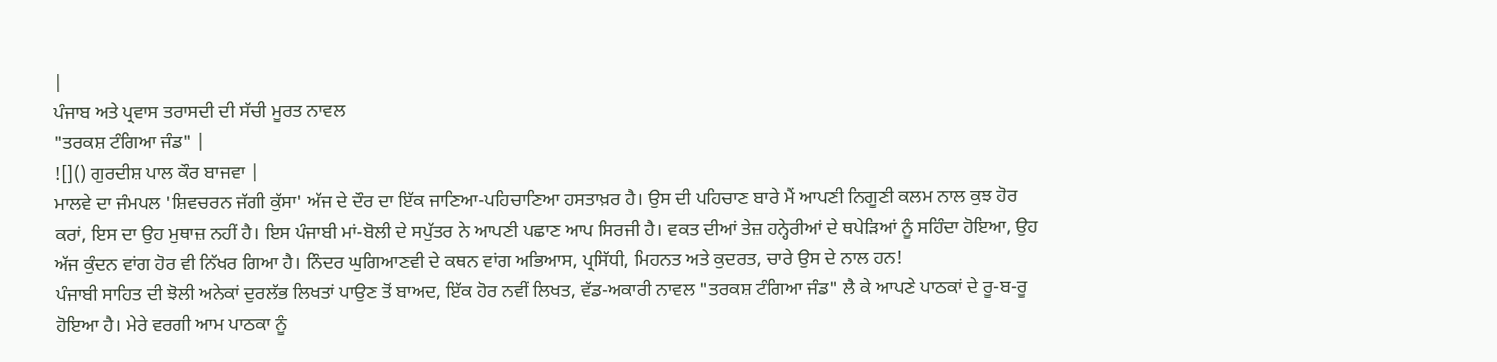|
ਪੰਜਾਬ ਅਤੇ ਪ੍ਰਵਾਸ ਤਰਾਸਦੀ ਦੀ ਸੱਚੀ ਮੂਰਤ ਨਾਵਲ
"ਤਰਕਸ਼ ਟੰਗਿਆ ਜੰਡ" |
![]() ਗੁਰਦੀਸ਼ ਪਾਲ ਕੌਰ ਬਾਜਵਾ |
ਮਾਲਵੇ ਦਾ ਜੰਮਪਲ 'ਸ਼ਿਵਚਰਨ ਜੱਗੀ ਕੁੱਸਾ' ਅੱਜ ਦੇ ਦੌਰ ਦਾ ਇੱਕ ਜਾਣਿਆ-ਪਹਿਚਾਣਿਆ ਹਸਤਾਖ਼ਰ ਹੈ। ਉਸ ਦੀ ਪਹਿਚਾਣ ਬਾਰੇ ਮੈਂ ਆਪਣੀ ਨਿਗੂਣੀ ਕਲਮ ਨਾਲ ਕੁਝ ਹੋਰ ਕਰਾਂ, ਇਸ ਦਾ ਉਹ ਮੁਥਾਜ਼ ਨਹੀਂ ਹੈ। ਇਸ ਪੰਜਾਬੀ ਮਾਂ-ਬੋਲੀ ਦੇ ਸਪੁੱਤਰ ਨੇ ਆਪਣੀ ਪਛਾਣ ਆਪ ਸਿਰਜੀ ਹੈ। ਵਕਤ ਦੀਆਂ ਤੇਜ਼ ਹਨ੍ਹੇਰੀਆਂ ਦੇ ਥਪੇੜਿਆਂ ਨੂੰ ਸਹਿੰਦਾ ਹੋਇਆ, ਉਹ ਅੱਜ ਕੁੰਦਨ ਵਾਂਗ ਹੋਰ ਵੀ ਨਿੱਖਰ ਗਿਆ ਹੈ। ਨਿੰਦਰ ਘੁਗਿਆਣਵੀ ਦੇ ਕਥਨ ਵਾਂਗ ਅਭਿਆਸ, ਪ੍ਰਸਿੱਧੀ, ਮਿਹਨਤ ਅਤੇ ਕੁਦਰਤ, ਚਾਰੇ ਉਸ ਦੇ ਨਾਲ ਹਨ!
ਪੰਜਾਬੀ ਸਾਹਿਤ ਦੀ ਝੋਲੀ ਅਨੇਕਾਂ ਦੁਰਲੱਭ ਲਿਖਤਾਂ ਪਾਉਣ ਤੋਂ ਬਾਅਦ, ਇੱਕ ਹੋਰ ਨਵੀਂ ਲਿਖਤ, ਵੱਡ-ਅਕਾਰੀ ਨਾਵਲ "ਤਰਕਸ਼ ਟੰਗਿਆ ਜੰਡ" ਲੈ ਕੇ ਆਪਣੇ ਪਾਠਕਾਂ ਦੇ ਰੂ-ਬ-ਰੂ ਹੋਇਆ ਹੈ। ਮੇਰੇ ਵਰਗੀ ਆਮ ਪਾਠਕਾ ਨੂੰ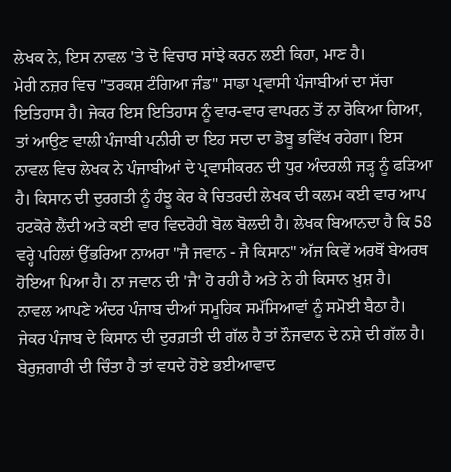ਲੇਖਕ ਨੇ, ਇਸ ਨਾਵਲ 'ਤੇ ਦੋ ਵਿਚਾਰ ਸਾਂਝੇ ਕਰਨ ਲਈ ਕਿਹਾ, ਮਾਣ ਹੈ।
ਮੇਰੀ ਨਜ਼ਰ ਵਿਚ "ਤਰਕਸ਼ ਟੰਗਿਆ ਜੰਡ" ਸਾਡਾ ਪ੍ਰਵਾਸੀ ਪੰਜਾਬੀਆਂ ਦਾ ਸੱਚਾ ਇਤਿਹਾਸ ਹੈ। ਜੇਕਰ ਇਸ ਇਤਿਹਾਸ ਨੂੰ ਵਾਰ-ਵਾਰ ਵਾਪਰਨ ਤੋਂ ਨਾ ਰੋਕਿਆ ਗਿਆ, ਤਾਂ ਆਉਣ ਵਾਲੀ ਪੰਜਾਬੀ ਪਨੀਰੀ ਦਾ ਇਹ ਸਦਾ ਦਾ ਡੋਬੂ ਭਵਿੱਖ ਰਹੇਗਾ। ਇਸ ਨਾਵਲ ਵਿਚ ਲੇਖਕ ਨੇ ਪੰਜਾਬੀਆਂ ਦੇ ਪ੍ਰਵਾਸੀਕਰਨ ਦੀ ਧੁਰ ਅੰਦਰਲੀ ਜੜ੍ਹ ਨੂੰ ਫੜਿਆ ਹੈ। ਕਿਸਾਨ ਦੀ ਦੁਰਗਤੀ ਨੂੰ ਹੰਝੂ ਕੇਰ ਕੇ ਚਿਤਰਦੀ ਲੇਖਕ ਦੀ ਕਲਮ ਕਈ ਵਾਰ ਆਪ ਹਟਕੋਰੇ ਲੈਂਦੀ ਅਤੇ ਕਈ ਵਾਰ ਵਿਦਰੋਹੀ ਬੋਲ ਬੋਲਦੀ ਹੈ। ਲੇਖਕ ਬਿਆਨਦਾ ਹੈ ਕਿ 58 ਵਰ੍ਹੇ ਪਹਿਲਾਂ ਉੱਭਰਿਆ ਨਾਅਰਾ "ਜੈ ਜਵਾਨ - ਜੈ ਕਿਸਾਨ" ਅੱਜ ਕਿਵੇਂ ਅਰਥੋਂ ਬੇਅਰਥ ਹੋਇਆ ਪਿਆ ਹੈ। ਨਾ ਜਵਾਨ ਦੀ 'ਜੈ' ਹੋ ਰਹੀ ਹੈ ਅਤੇ ਨੇ ਹੀ ਕਿਸਾਨ ਖ਼ੁਸ਼ ਹੈ।
ਨਾਵਲ ਆਪਣੇ ਅੰਦਰ ਪੰਜਾਬ ਦੀਆਂ ਸਮੂਹਿਕ ਸਮੱਸਿਆਵਾਂ ਨੂੰ ਸਮੋਈ ਬੈਠਾ ਹੈ। ਜੇਕਰ ਪੰਜਾਬ ਦੇ ਕਿਸਾਨ ਦੀ ਦੁਰਗ਼ਤੀ ਦੀ ਗੱਲ ਹੈ ਤਾਂ ਨੌਜਵਾਨ ਦੇ ਨਸ਼ੇ ਦੀ ਗੱਲ ਹੈ। ਬੇਰੁਜ਼ਗਾਰੀ ਦੀ ਚਿੰਤਾ ਹੈ ਤਾਂ ਵਧਦੇ ਹੋਏ ਭਈਆਵਾਦ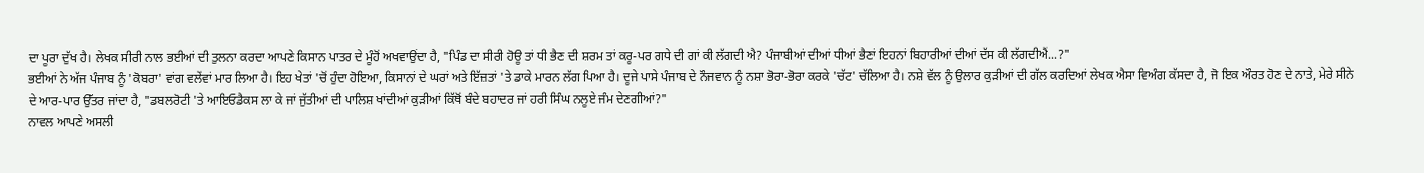ਦਾ ਪੂਰਾ ਦੁੱਖ ਹੈ। ਲੇਖਕ ਸੀਰੀ ਨਾਲ ਭਈਆਂ ਦੀ ਤੁਲਨਾ ਕਰਦਾ ਆਪਣੇ ਕਿਸਾਨ ਪਾਤਰ ਦੇ ਮੂੰਹੋਂ ਅਖਵਾਉਂਦਾ ਹੈ, "ਪਿੰਡ ਦਾ ਸੀਰੀ ਹੋਊ ਤਾਂ ਧੀ ਭੈਣ ਦੀ ਸ਼ਰਮ ਤਾਂ ਕਰੂ-ਪਰ ਗਧੇ ਦੀ ਗਾਂ ਕੀ ਲੱਗਦੀ ਐ? ਪੰਜਾਬੀਆਂ ਦੀਆਂ ਧੀਆਂ ਭੈਣਾਂ ਇਹਨਾਂ ਬਿਹਾਰੀਆਂ ਦੀਆਂ ਦੱਸ ਕੀ ਲੱਗਦੀਐਂ...?"
ਭਈਆਂ ਨੇ ਅੱਜ ਪੰਜਾਬ ਨੂੰ 'ਕੋਬਰਾ' ਵਾਂਗ ਵਲੇਂਵਾਂ ਮਾਰ ਲਿਆ ਹੈ। ਇਹ ਖੇਤਾਂ 'ਚੋਂ ਹੁੰਦਾ ਹੋਇਆ, ਕਿਸਾਨਾਂ ਦੇ ਘਰਾਂ ਅਤੇ ਇੱਜ਼ਤਾਂ 'ਤੇ ਡਾਕੇ ਮਾਰਨ ਲੱਗ ਪਿਆ ਹੈ। ਦੂਜੇ ਪਾਸੇ ਪੰਜਾਬ ਦੇ ਨੌਜਵਾਨ ਨੂੰ ਨਸ਼ਾ ਭੋਰਾ-ਭੋਰਾ ਕਰਕੇ 'ਚੱਟ' ਚੱਲਿਆ ਹੈ। ਨਸ਼ੇ ਵੱਲ ਨੂੰ ਉਲਾਰ ਕੁੜੀਆਂ ਦੀ ਗੱਲ ਕਰਦਿਆਂ ਲੇਖਕ ਐਸਾ ਵਿਅੰਗ ਕੱਸਦਾ ਹੈ, ਜੋ ਇਕ ਔਰਤ ਹੋਣ ਦੇ ਨਾਤੇ, ਮੇਰੇ ਸੀਨੇ ਦੇ ਆਰ-ਪਾਰ ਉੱਤਰ ਜਾਂਦਾ ਹੈ, "ਡਬਲਰੋਟੀ 'ਤੇ ਆਇਓਡੈਕਸ ਲਾ ਕੇ ਜਾਂ ਜੁੱਤੀਆਂ ਦੀ ਪਾਲਿਸ਼ ਖਾਂਦੀਆਂ ਕੁੜੀਆਂ ਕਿੱਥੋਂ ਬੰਦੇ ਬਹਾਦਰ ਜਾਂ ਹਰੀ ਸਿੰਘ ਨਲੂਏ ਜੰਮ ਦੇਣਗੀਆਂ?"
ਨਾਵਲ ਆਪਣੇ ਅਸਲੀ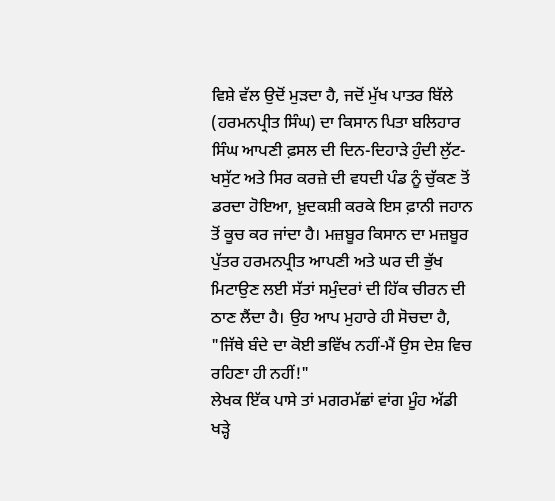ਵਿਸ਼ੇ ਵੱਲ ਉਦੋਂ ਮੁੜਦਾ ਹੈ, ਜਦੋਂ ਮੁੱਖ ਪਾਤਰ ਬਿੱਲੇ (ਹਰਮਨਪ੍ਰੀਤ ਸਿੰਘ) ਦਾ ਕਿਸਾਨ ਪਿਤਾ ਬਲਿਹਾਰ ਸਿੰਘ ਆਪਣੀ ਫ਼ਸਲ ਦੀ ਦਿਨ-ਦਿਹਾੜੇ ਹੁੰਦੀ ਲੁੱਟ-ਖਸੁੱਟ ਅਤੇ ਸਿਰ ਕਰਜ਼ੇ ਦੀ ਵਧਦੀ ਪੰਡ ਨੂੰ ਚੁੱਕਣ ਤੋਂ ਡਰਦਾ ਹੋਇਆ, ਖ਼ੁਦਕਸ਼ੀ ਕਰਕੇ ਇਸ ਫ਼ਾਨੀ ਜਹਾਨ ਤੋਂ ਕੂਚ ਕਰ ਜਾਂਦਾ ਹੈ। ਮਜ਼ਬੂਰ ਕਿਸਾਨ ਦਾ ਮਜ਼ਬੂਰ ਪੁੱਤਰ ਹਰਮਨਪ੍ਰੀਤ ਆਪਣੀ ਅਤੇ ਘਰ ਦੀ ਭੁੱਖ ਮਿਟਾਉਣ ਲਈ ਸੱਤਾਂ ਸਮੁੰਦਰਾਂ ਦੀ ਹਿੱਕ ਚੀਰਨ ਦੀ ਠਾਣ ਲੈਂਦਾ ਹੈ। ਉਹ ਆਪ ਮੁਹਾਰੇ ਹੀ ਸੋਚਦਾ ਹੈ, "ਜਿੱਥੇ ਬੰਦੇ ਦਾ ਕੋਈ ਭਵਿੱਖ ਨਹੀਂ-ਮੈਂ ਉਸ ਦੇਸ਼ ਵਿਚ ਰਹਿਣਾ ਹੀ ਨਹੀਂ!"
ਲੇਖਕ ਇੱਕ ਪਾਸੇ ਤਾਂ ਮਗਰਮੱਛਾਂ ਵਾਂਗ ਮੂੰਹ ਅੱਡੀ ਖੜ੍ਹੇ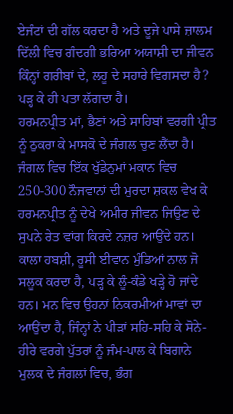ਏਜੰਟਾਂ ਦੀ ਗੱਲ ਕਰਦਾ ਹੈ ਅਤੇ ਦੂਜੇ ਪਾਸੇ ਜ਼ਾਲਮ ਦਿੱਲੀ ਵਿਚ ਗੰਦਗੀ ਭਰਿਆ ਅਯਾਸ਼ੀ ਦਾ ਜੀਵਨ ਕਿੰਨ੍ਹਾਂ ਗਰੀਬਾਂ ਦੇ, ਲਹੂ ਦੇ ਸਹਾਰੇ ਵਿਗਸਦਾ ਹੈ? ਪੜ੍ਹ ਕੇ ਹੀ ਪਤਾ ਲੱਗਦਾ ਹੈ।
ਹਰਮਨਪ੍ਰੀਤ ਮਾਂ, ਭੈਣਾਂ ਅਤੇ ਸਾਹਿਬਾਂ ਵਰਗੀ ਪ੍ਰੀਤ ਨੂੰ ਠੁਕਰਾ ਕੇ ਮਾਸਕੋ ਦੇ ਜੰਗਲ ਚੁਣ ਲੈਂਦਾ ਹੈ।
ਜੰਗਲ ਵਿਚ ਇੱਕ ਖੁੱਡੇਨੁਮਾਂ ਮਕਾਨ ਵਿਚ 250-300 ਨੌਜਵਾਨਾਂ ਦੀ ਮੁਰਦਾ ਸ਼ਕਲ ਵੇਖ ਕੇ ਹਰਮਨਪ੍ਰੀਤ ਨੂੰ ਦੇਖੇ ਅਮੀਰ ਜੀਵਨ ਜਿਉਣ ਦੇ ਸੁਪਨੇ ਰੇਤ ਵਾਂਗ ਕਿਰਦੇ ਨਜ਼ਰ ਆਉਂਦੇ ਹਨ। ਕਾਲਾ ਹਬਸ਼ੀ, ਰੂਸੀ ਈਵਾਨ ਮੁੰਡਿਆਂ ਨਾਲ ਜੋ ਸਲੂਕ ਕਰਦਾ ਹੈ, ਪੜ੍ਹ ਕੇ ਲੂੰ-ਕੰਡੇ ਖੜ੍ਹੇ ਹੋ ਜਾਂਦੇ ਹਨ। ਮਨ ਵਿਚ ਉਹਨਾਂ ਨਿਕਰਮੀਆਂ ਮਾਵਾਂ ਦਾ ਆਉਂਦਾ ਹੈ, ਜਿੰਨ੍ਹਾਂ ਨੇ ਪੀੜਾਂ ਸਹਿ-ਸਹਿ ਕੇ ਸੋਨੇ-ਹੀਰੇ ਵਰਗੇ ਪੁੱਤਰਾਂ ਨੂੰ ਜੰਮ-ਪਾਲ ਕੇ ਬਿਗਾਨੇ ਮੁਲਕ ਦੇ ਜੰਗਲਾਂ ਵਿਚ, ਭੰਗ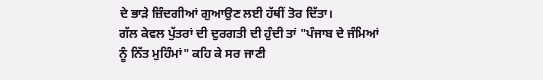ਦੇ ਭਾੜੇ ਜ਼ਿੰਦਗੀਆਂ ਗੁਆਉਣ ਲਈ ਹੱਥੀਂ ਤੋਰ ਦਿੱਤਾ।
ਗੱਲ ਕੇਵਲ ਪੁੱਤਰਾਂ ਦੀ ਦੁਰਗਤੀ ਦੀ ਹੁੰਦੀ ਤਾਂ "ਪੰਜਾਬ ਦੇ ਜੰਮਿਆਂ ਨੂੰ ਨਿੱਤ ਮੁਹਿੰਮਾਂ" ਕਹਿ ਕੇ ਸਰ ਜਾਣੀ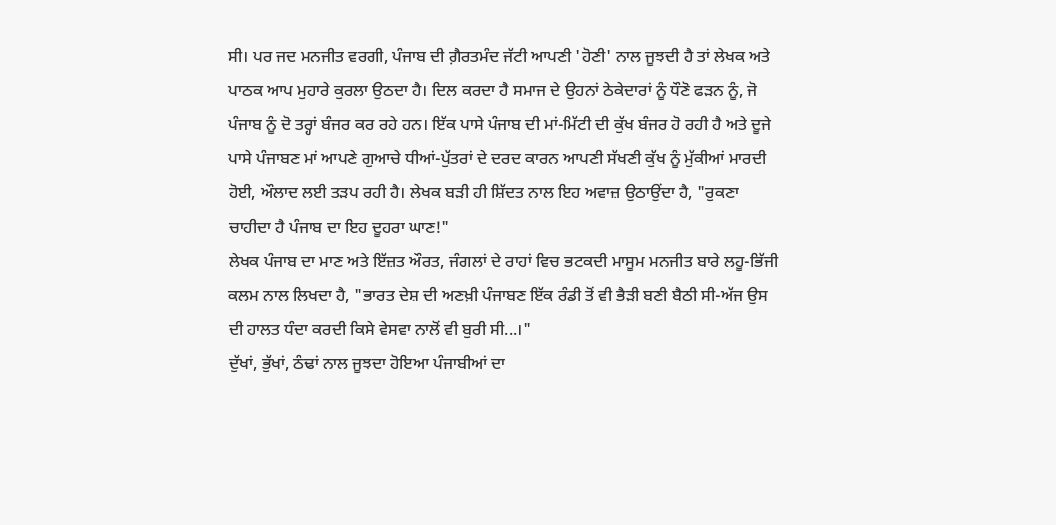ਸੀ। ਪਰ ਜਦ ਮਨਜੀਤ ਵਰਗੀ, ਪੰਜਾਬ ਦੀ ਗ਼ੈਰਤਮੰਦ ਜੱਟੀ ਆਪਣੀ 'ਹੋਣੀ' ਨਾਲ ਜੂਝਦੀ ਹੈ ਤਾਂ ਲੇਖਕ ਅਤੇ ਪਾਠਕ ਆਪ ਮੁਹਾਰੇ ਕੁਰਲਾ ਉਠਦਾ ਹੈ। ਦਿਲ ਕਰਦਾ ਹੈ ਸਮਾਜ ਦੇ ਉਹਨਾਂ ਠੇਕੇਦਾਰਾਂ ਨੂੰ ਧੌਣੋ ਫੜਨ ਨੂੰ, ਜੋ ਪੰਜਾਬ ਨੂੰ ਦੋ ਤਰ੍ਹਾਂ ਬੰਜਰ ਕਰ ਰਹੇ ਹਨ। ਇੱਕ ਪਾਸੇ ਪੰਜਾਬ ਦੀ ਮਾਂ-ਮਿੱਟੀ ਦੀ ਕੁੱਖ ਬੰਜਰ ਹੋ ਰਹੀ ਹੈ ਅਤੇ ਦੂਜੇ ਪਾਸੇ ਪੰਜਾਬਣ ਮਾਂ ਆਪਣੇ ਗੁਆਚੇ ਧੀਆਂ-ਪੁੱਤਰਾਂ ਦੇ ਦਰਦ ਕਾਰਨ ਆਪਣੀ ਸੱਖਣੀ ਕੁੱਖ ਨੂੰ ਮੁੱਕੀਆਂ ਮਾਰਦੀ ਹੋਈ, ਔਲਾਦ ਲਈ ਤੜਪ ਰਹੀ ਹੈ। ਲੇਖਕ ਬੜੀ ਹੀ ਸ਼ਿੱਦਤ ਨਾਲ ਇਹ ਅਵਾਜ਼ ਉਠਾਉਂਦਾ ਹੈ, "ਰੁਕਣਾ ਚਾਹੀਦਾ ਹੈ ਪੰਜਾਬ ਦਾ ਇਹ ਦੂਹਰਾ ਘਾਣ!"
ਲੇਖਕ ਪੰਜਾਬ ਦਾ ਮਾਣ ਅਤੇ ਇੱਜ਼ਤ ਔਰਤ, ਜੰਗਲਾਂ ਦੇ ਰਾਹਾਂ ਵਿਚ ਭਟਕਦੀ ਮਾਸੂਮ ਮਨਜੀਤ ਬਾਰੇ ਲਹੂ-ਭਿੱਜੀ ਕਲਮ ਨਾਲ ਲਿਖਦਾ ਹੈ, "ਭਾਰਤ ਦੇਸ਼ ਦੀ ਅਣਖ਼ੀ ਪੰਜਾਬਣ ਇੱਕ ਰੰਡੀ ਤੋਂ ਵੀ ਭੈੜੀ ਬਣੀ ਬੈਠੀ ਸੀ-ਅੱਜ ਉਸ ਦੀ ਹਾਲਤ ਧੰਦਾ ਕਰਦੀ ਕਿਸੇ ਵੇਸਵਾ ਨਾਲੋਂ ਵੀ ਬੁਰੀ ਸੀ...।"
ਦੁੱਖਾਂ, ਭੁੱਖਾਂ, ਠੰਢਾਂ ਨਾਲ ਜੂਝਦਾ ਹੋਇਆ ਪੰਜਾਬੀਆਂ ਦਾ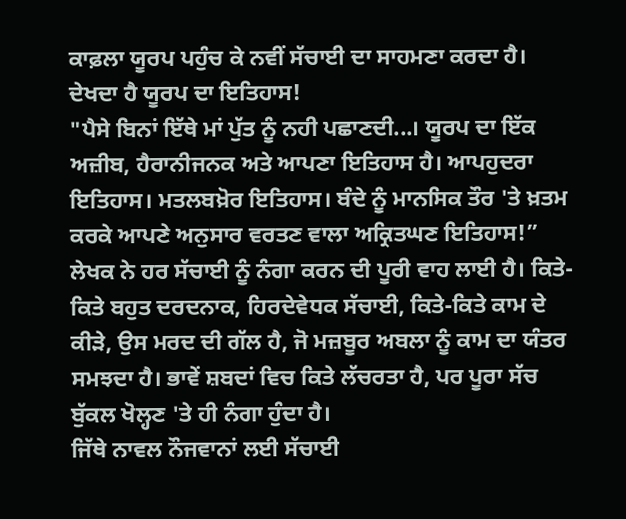ਕਾਫ਼ਲਾ ਯੂਰਪ ਪਹੁੰਚ ਕੇ ਨਵੀਂ ਸੱਚਾਈ ਦਾ ਸਾਹਮਣਾ ਕਰਦਾ ਹੈ। ਦੇਖਦਾ ਹੈ ਯੂਰਪ ਦਾ ਇਤਿਹਾਸ!
"ਪੈਸੇ ਬਿਨਾਂ ਇੱਥੇ ਮਾਂ ਪੁੱਤ ਨੂੰ ਨਹੀ ਪਛਾਣਦੀ...। ਯੂਰਪ ਦਾ ਇੱਕ ਅਜ਼ੀਬ, ਹੈਰਾਨੀਜਨਕ ਅਤੇ ਆਪਣਾ ਇਤਿਹਾਸ ਹੈ। ਆਪਹੁਦਰਾ ਇਤਿਹਾਸ। ਮਤਲਬਖ਼ੋਰ ਇਤਿਹਾਸ। ਬੰਦੇ ਨੂੰ ਮਾਨਸਿਕ ਤੌਰ 'ਤੇ ਖ਼ਤਮ ਕਰਕੇ ਆਪਣੇ ਅਨੁਸਾਰ ਵਰਤਣ ਵਾਲਾ ਅਕ੍ਰਿਤਘਣ ਇਤਿਹਾਸ!”
ਲੇਖਕ ਨੇ ਹਰ ਸੱਚਾਈ ਨੂੰ ਨੰਗਾ ਕਰਨ ਦੀ ਪੂਰੀ ਵਾਹ ਲਾਈ ਹੈ। ਕਿਤੇ-ਕਿਤੇ ਬਹੁਤ ਦਰਦਨਾਕ, ਹਿਰਦੇਵੇਧਕ ਸੱਚਾਈ, ਕਿਤੇ-ਕਿਤੇ ਕਾਮ ਦੇ ਕੀੜੇ, ਉਸ ਮਰਦ ਦੀ ਗੱਲ ਹੈ, ਜੋ ਮਜ਼ਬੂਰ ਅਬਲਾ ਨੂੰ ਕਾਮ ਦਾ ਯੰਤਰ ਸਮਝਦਾ ਹੈ। ਭਾਵੇਂ ਸ਼ਬਦਾਂ ਵਿਚ ਕਿਤੇ ਲੱਚਰਤਾ ਹੈ, ਪਰ ਪੂਰਾ ਸੱਚ ਬੁੱਕਲ ਖੋਲ੍ਹਣ 'ਤੇ ਹੀ ਨੰਗਾ ਹੁੰਦਾ ਹੈ।
ਜਿੱਥੇ ਨਾਵਲ ਨੌਜਵਾਨਾਂ ਲਈ ਸੱਚਾਈ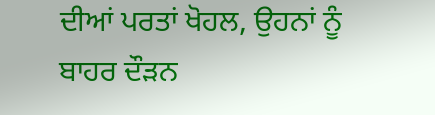ਦੀਆਂ ਪਰਤਾਂ ਖੋਹਲ, ਉਹਨਾਂ ਨੂੰ ਬਾਹਰ ਦੌੜਨ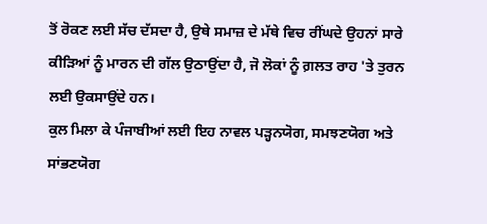ਤੋਂ ਰੋਕਣ ਲਈ ਸੱਚ ਦੱਸਦਾ ਹੈ, ਉਥੇ ਸਮਾਜ਼ ਦੇ ਮੱਥੇ ਵਿਚ ਰੀਂਘਦੇ ਉਹਨਾਂ ਸਾਰੇ ਕੀੜਿਆਂ ਨੂੰ ਮਾਰਨ ਦੀ ਗੱਲ ਉਠਾਉਂਦਾ ਹੈ, ਜੋ ਲੋਕਾਂ ਨੂੰ ਗ਼ਲਤ ਰਾਹ 'ਤੇ ਤੁਰਨ ਲਈ ਉਕਸਾਉਂਦੇ ਹਨ।
ਕੁਲ ਮਿਲਾ ਕੇ ਪੰਜਾਬੀਆਂ ਲਈ ਇਹ ਨਾਵਲ ਪੜ੍ਹਨਯੋਗ, ਸਮਝਣਯੋਗ ਅਤੇ ਸਾਂਭਣਯੋਗ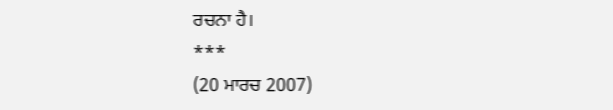ਰਚਨਾ ਹੈ।
***
(20 ਮਾਰਚ 2007)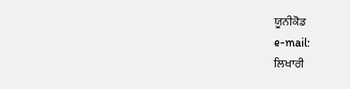ਯੂਨੀਕੋਡ
e-mail:
ਲਿਖਾਰੀ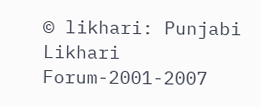© likhari: Punjabi Likhari Forum-2001-2007